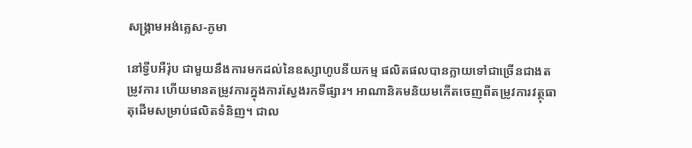សង្គ្រាមអង់គ្លេស-ភូមា

នៅទ្វីបអឺរ៉ុប ជាមួយនឹងការមកដល់នៃឧស្សាហូបនីយកម្ម ផលិតផលបានក្លាយទៅជាច្រើនជាងតម្រូវការ ហើយមានតម្រូវការក្នុងការស្វែងរកទីផ្សារ។ អាណានិគមនិយមកើតចេញពីតម្រូវការវត្ថុធាតុដើមសម្រាប់ផលិតទំនិញ។ ជាល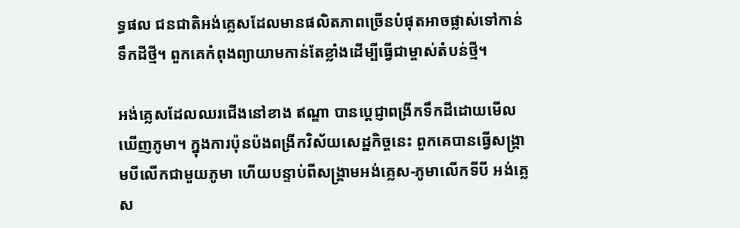ទ្ធផល ជនជាតិអង់គ្លេសដែលមានផលិតភាពច្រើនបំផុតអាចផ្លាស់ទៅកាន់ទឹកដីថ្មី។ ពួកគេកំពុងព្យាយាមកាន់តែខ្លាំងដើម្បីធ្វើជាម្ចាស់តំបន់ថ្មី។

អង់គ្លេសដែលឈរជើងនៅខាង ឥណ្ឌា បានប្ដេជ្ញាពង្រីកទឹកដីដោយមើលឃើញភូមា។ ក្នុងការប៉ុនប៉ងពង្រីកវិស័យសេដ្ឋកិច្ចនេះ ពួកគេបានធ្វើសង្គ្រាមបីលើកជាមួយភូមា ហើយបន្ទាប់ពីសង្គ្រាមអង់គ្លេស-ភូមាលើកទីបី អង់គ្លេស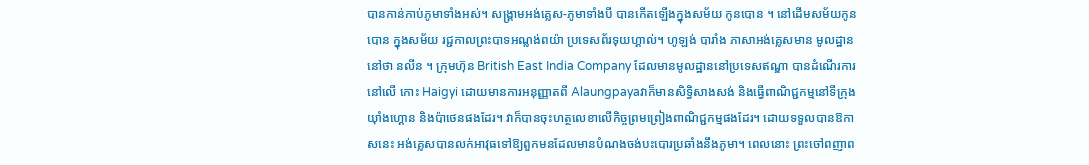បានកាន់កាប់ភូមាទាំងអស់។ សង្គ្រាមអង់គ្លេស-ភូមាទាំងបី បានកើតឡើងក្នុងសម័យ កូនបោន ។ នៅដើមសម័យកូនបោន ក្នុងសម័យ រជ្ជកាលព្រះបាទអណ្លង់ពយ៉ា ប្រទេសព័រទុយហ្គាល់។ ហូឡង់ បារាំង ភាសាអង់គ្លេសមាន មូលដ្ឋាននៅថា នលីន ។ ក្រុមហ៊ុន British East India Company ដែលមានមូលដ្ឋាននៅប្រទេសឥណ្ឌា បានដំណើរការនៅលើ កោះ Haigyi ដោយមានការអនុញ្ញាតពី Alaungpayaវាក៏មានសិទ្ធិសាងសង់ និងធ្វើពាណិជ្ជកម្មនៅទីក្រុងយ៉ាំងហ្គោន និងប៉ាថេនផងដែរ។ វាក៏បានចុះហត្ថលេខាលើកិច្ចព្រមព្រៀងពាណិជ្ជកម្មផងដែរ។ ដោយទទួលបានឱកាសនេះ អង់គ្លេសបានលក់អាវុធទៅឱ្យពួកមនដែលមានបំណងចង់បះបោរប្រឆាំងនឹងភូមា។ ពេលនោះ ព្រះចៅពញាព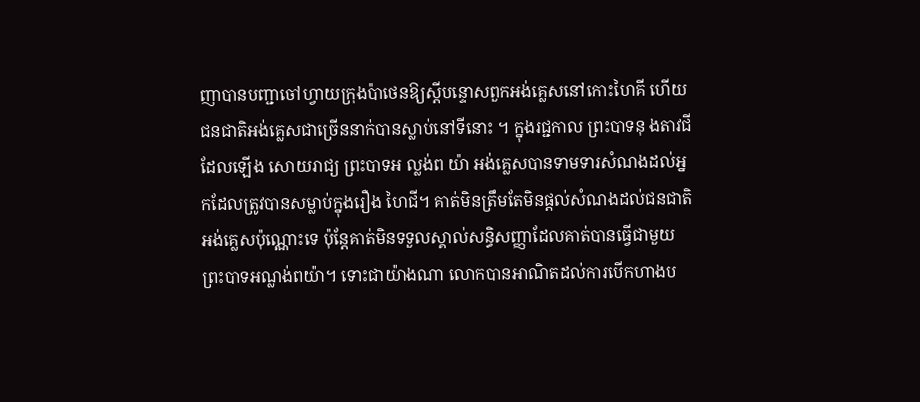ញាបានបញ្ជាចៅហ្វាយក្រុងប៉ាថេនឱ្យស្តីបន្ទោសពួកអង់គ្លេសនៅកោះហៃគី ហើយជនជាតិអង់គ្លេសជាច្រើននាក់បានស្លាប់នៅទីនោះ ។ ក្នុងរជ្ជកាល ព្រះបាទនុ ងតាវជី ដែលឡើង សោយរាជ្យ ព្រះបាទអ ល្លង់ព យ៉ា អង់គ្លេសបានទាមទារសំណងដល់អ្នកដែលត្រូវបានសម្លាប់ក្នុងរឿង ហៃជី។ គាត់មិនត្រឹមតែមិនផ្តល់សំណងដល់ជនជាតិអង់គ្លេសប៉ុណ្ណោះទេ ប៉ុន្តែគាត់មិនទទួលស្គាល់សន្ធិសញ្ញាដែលគាត់បានធ្វើជាមួយ ព្រះបាទអណ្លង់ពយ៉ា។ ទោះជាយ៉ាងណា លោកបានអាណិតដល់ការបើកហាងប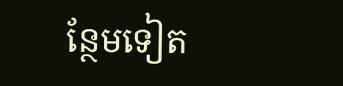ន្ថែមទៀត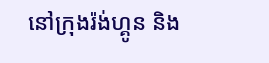នៅក្រុងរ៉ង់ហ្គូន និង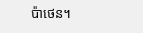ប៉ាថេន។